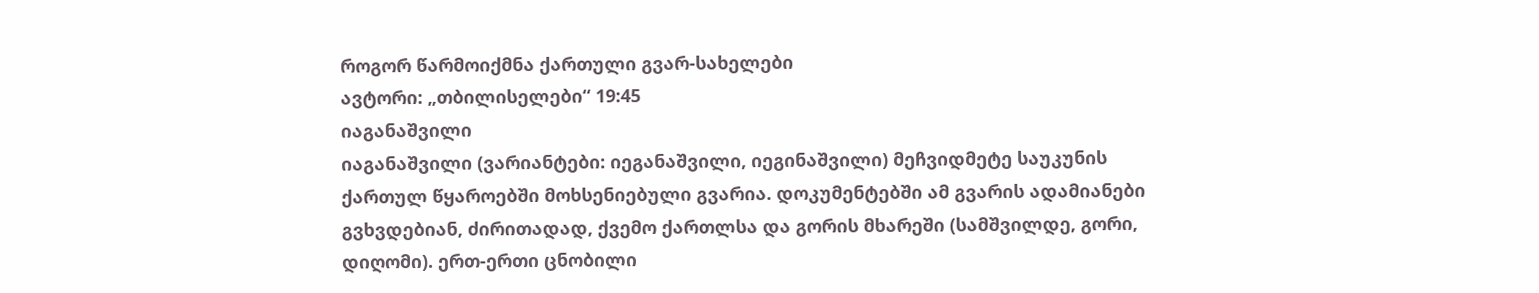როგორ წარმოიქმნა ქართული გვარ-სახელები
ავტორი: „თბილისელები“ 19:45
იაგანაშვილი
იაგანაშვილი (ვარიანტები: იეგანაშვილი, იეგინაშვილი) მეჩვიდმეტე საუკუნის ქართულ წყაროებში მოხსენიებული გვარია. დოკუმენტებში ამ გვარის ადამიანები გვხვდებიან, ძირითადად, ქვემო ქართლსა და გორის მხარეში (სამშვილდე, გორი, დიღომი). ერთ-ერთი ცნობილი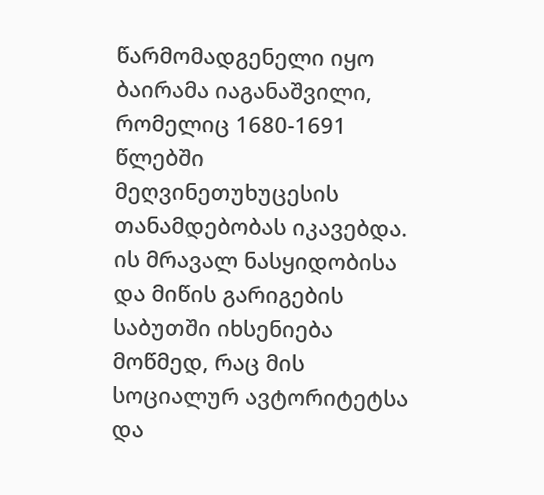წარმომადგენელი იყო ბაირამა იაგანაშვილი, რომელიც 1680-1691 წლებში მეღვინეთუხუცესის თანამდებობას იკავებდა. ის მრავალ ნასყიდობისა და მიწის გარიგების საბუთში იხსენიება მოწმედ, რაც მის სოციალურ ავტორიტეტსა და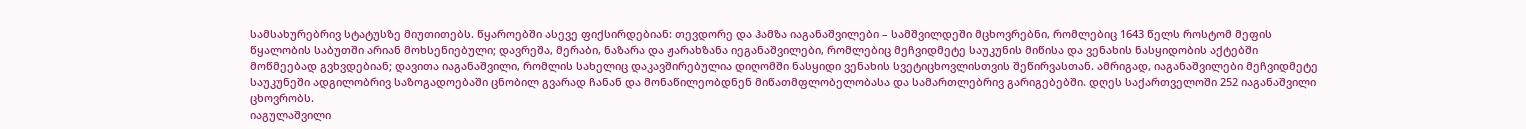სამსახურებრივ სტატუსზე მიუთითებს. წყაროებში ასევე ფიქსირდებიან: თევდორე და ჰამზა იაგანაშვილები – სამშვილდეში მცხოვრებნი, რომლებიც 1643 წელს როსტომ მეფის წყალობის საბუთში არიან მოხსენიებული; დავრეშა, მერაბი, ნაზარა და ჟარახზანა იეგანაშვილები, რომლებიც მეჩვიდმეტე საუკუნის მიწისა და ვენახის ნასყიდობის აქტებში მოწმეებად გვხვდებიან; დავითა იაგანაშვილი, რომლის სახელიც დაკავშირებულია დიღომში ნასყიდი ვენახის სვეტიცხოვლისთვის შეწირვასთან. ამრიგად, იაგანაშვილები მეჩვიდმეტე საუკუნეში ადგილობრივ საზოგადოებაში ცნობილ გვარად ჩანან და მონაწილეობდნენ მიწათმფლობელობასა და სამართლებრივ გარიგებებში. დღეს საქართველოში 252 იაგანაშვილი ცხოვრობს.
იაგულაშვილი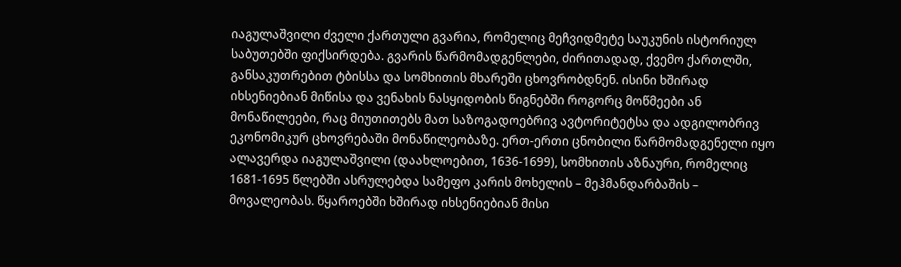იაგულაშვილი ძველი ქართული გვარია, რომელიც მეჩვიდმეტე საუკუნის ისტორიულ საბუთებში ფიქსირდება. გვარის წარმომადგენლები, ძირითადად, ქვემო ქართლში, განსაკუთრებით ტბისსა და სომხითის მხარეში ცხოვრობდნენ. ისინი ხშირად იხსენიებიან მიწისა და ვენახის ნასყიდობის წიგნებში როგორც მოწმეები ან მონაწილეები, რაც მიუთითებს მათ საზოგადოებრივ ავტორიტეტსა და ადგილობრივ ეკონომიკურ ცხოვრებაში მონაწილეობაზე. ერთ-ერთი ცნობილი წარმომადგენელი იყო ალავერდა იაგულაშვილი (დაახლოებით, 1636-1699), სომხითის აზნაური, რომელიც 1681-1695 წლებში ასრულებდა სამეფო კარის მოხელის – მეჰმანდარბაშის – მოვალეობას. წყაროებში ხშირად იხსენიებიან მისი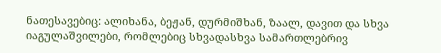ნათესავებიც: ალიხანა, ბეჟან, დურმიშხან, ზაალ, დავით და სხვა იაგულაშვილები, რომლებიც სხვადასხვა სამართლებრივ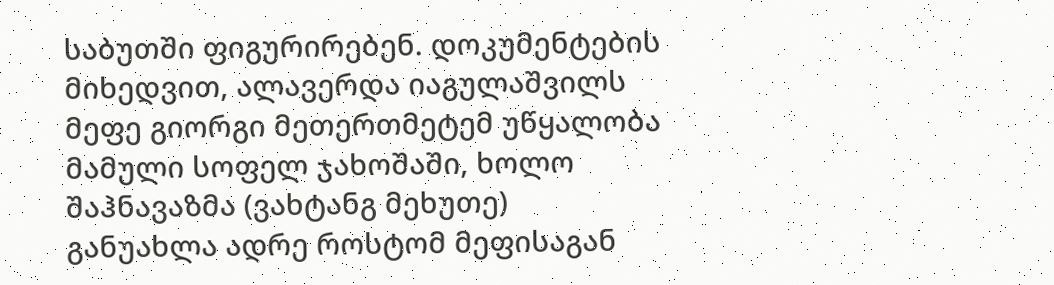საბუთში ფიგურირებენ. დოკუმენტების მიხედვით, ალავერდა იაგულაშვილს მეფე გიორგი მეთერთმეტემ უწყალობა მამული სოფელ ჯახოშაში, ხოლო შაჰნავაზმა (ვახტანგ მეხუთე) განუახლა ადრე როსტომ მეფისაგან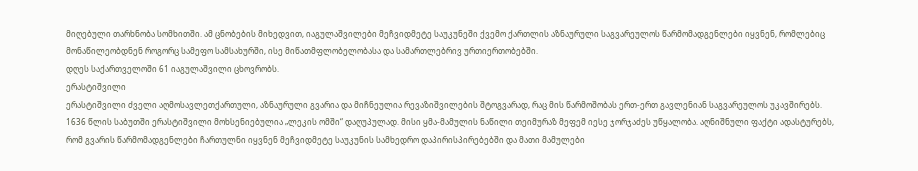მიღებული თარხნობა სომხითში. ამ ცნობების მიხედვით, იაგულაშვილები მეჩვიდმეტე საუკუნეში ქვემო ქართლის აზნაურული საგვარეულოს წარმომადგენლები იყვნენ, რომლებიც მონაწილეობდნენ როგორც სამეფო სამსახურში, ისე მიწათმფლობელობასა და სამართლებრივ ურთიერთობებში.
დღეს საქართველოში 61 იაგულაშვილი ცხოვრობს.
ერასტიშვილი
ერასტიშვილი ძველი აღმოსავლეთქართული, აზნაურული გვარია და მიჩნეულია რევაზიშვილების შტოგვარად, რაც მის წარმოშობას ერთ-ერთ გავლენიან საგვარეულოს უკავშირებს. 1636 წლის საბუთში ერასტიშვილი მოხსენიებულია „ლეკის ომში“ დაღუპულად. მისი ყმა-მამულის ნაწილი თეიმურაზ მეფემ იესე ჯორჯაძეს უწყალობა. აღნიშნული ფაქტი ადასტურებს, რომ გვარის წარმომადგენლები ჩართულნი იყვნენ მეჩვიდმეტე საუკუნის სამხედრო დაპირისპირებებში და მათი მამულები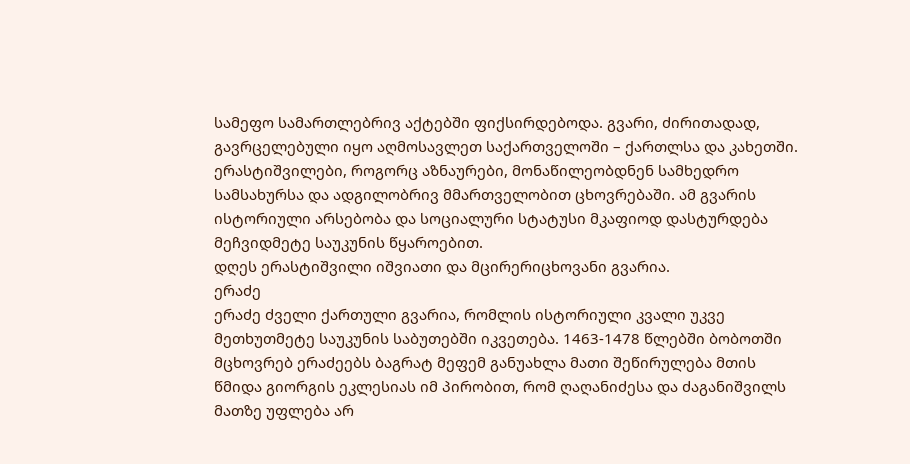სამეფო სამართლებრივ აქტებში ფიქსირდებოდა. გვარი, ძირითადად, გავრცელებული იყო აღმოსავლეთ საქართველოში – ქართლსა და კახეთში. ერასტიშვილები, როგორც აზნაურები, მონაწილეობდნენ სამხედრო სამსახურსა და ადგილობრივ მმართველობით ცხოვრებაში. ამ გვარის ისტორიული არსებობა და სოციალური სტატუსი მკაფიოდ დასტურდება მეჩვიდმეტე საუკუნის წყაროებით.
დღეს ერასტიშვილი იშვიათი და მცირერიცხოვანი გვარია.
ერაძე
ერაძე ძველი ქართული გვარია, რომლის ისტორიული კვალი უკვე მეთხუთმეტე საუკუნის საბუთებში იკვეთება. 1463-1478 წლებში ბობოთში მცხოვრებ ერაძეებს ბაგრატ მეფემ განუახლა მათი შეწირულება მთის წმიდა გიორგის ეკლესიას იმ პირობით, რომ ღაღანიძესა და ძაგანიშვილს მათზე უფლება არ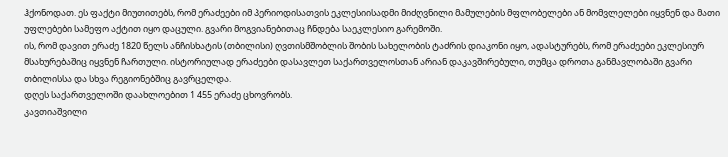ჰქონოდათ. ეს ფაქტი მიუთითებს, რომ ერაძეები იმ პერიოდისათვის ეკლესიისადმი მიძღვნილი მამულების მფლობელები ან მომვლელები იყვნენ და მათი უფლებები სამეფო აქტით იყო დაცული. გვარი მოგვიანებითაც ჩნდება საეკლესიო გარემოში.
ის, რომ დავით ერაძე 1820 წელს ანჩისხატის (თბილისი) ღვთისმშობლის შობის სახელობის ტაძრის დიაკონი იყო, ადასტურებს, რომ ერაძეები ეკლესიურ მსახურებაშიც იყვნენ ჩართული. ისტორიულად ერაძეები დასავლეთ საქართველოსთან არიან დაკავშირებული, თუმცა დროთა განმავლობაში გვარი თბილისსა და სხვა რეგიონებშიც გავრცელდა.
დღეს საქართველოში დაახლოებით 1 455 ერაძე ცხოვრობს.
კავთიაშვილი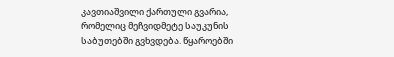კავთიაშვილი ქართული გვარია, რომელიც მეჩვიდმეტე საუკუნის საბუთებში გვხვდება. წყაროებში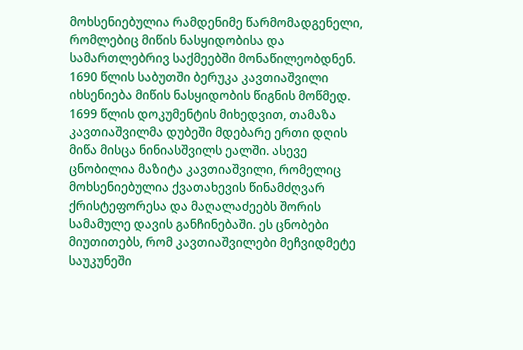მოხსენიებულია რამდენიმე წარმომადგენელი, რომლებიც მიწის ნასყიდობისა და სამართლებრივ საქმეებში მონაწილეობდნენ. 1690 წლის საბუთში ბერუკა კავთიაშვილი იხსენიება მიწის ნასყიდობის წიგნის მოწმედ. 1699 წლის დოკუმენტის მიხედვით, თამაზა კავთიაშვილმა დუბეში მდებარე ერთი დღის მიწა მისცა ნინიასშვილს ეალში. ასევე ცნობილია მაზიტა კავთიაშვილი, რომელიც მოხსენიებულია ქვათახევის წინამძღვარ ქრისტეფორესა და მაღალაძეებს შორის სამამულე დავის განჩინებაში. ეს ცნობები მიუთითებს, რომ კავთიაშვილები მეჩვიდმეტე საუკუნეში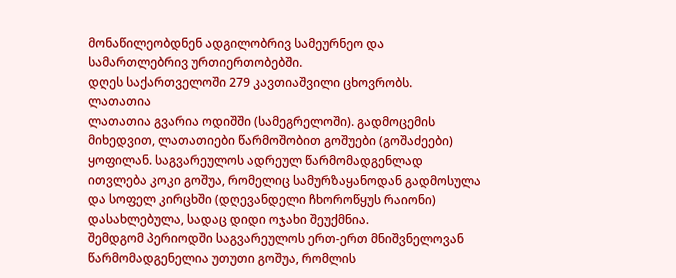მონაწილეობდნენ ადგილობრივ სამეურნეო და სამართლებრივ ურთიერთობებში.
დღეს საქართველოში 279 კავთიაშვილი ცხოვრობს.
ლათათია
ლათათია გვარია ოდიშში (სამეგრელოში). გადმოცემის მიხედვით, ლათათიები წარმოშობით გოშუები (გოშაძეები) ყოფილან. საგვარეულოს ადრეულ წარმომადგენლად ითვლება კოკი გოშუა, რომელიც სამურზაყანოდან გადმოსულა და სოფელ კირცხში (დღევანდელი ჩხოროწყუს რაიონი) დასახლებულა, სადაც დიდი ოჯახი შეუქმნია.
შემდგომ პერიოდში საგვარეულოს ერთ-ერთ მნიშვნელოვან წარმომადგენელია უთუთი გოშუა, რომლის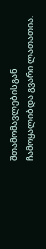შთამომავლებისგან ჩამოყალიბდა გვარი ლათათია.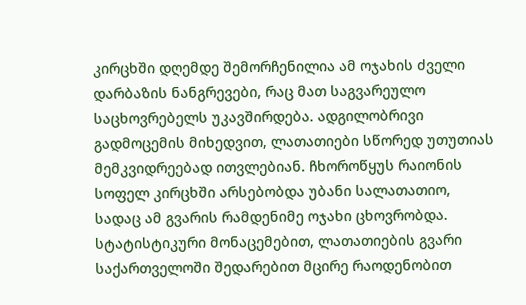კირცხში დღემდე შემორჩენილია ამ ოჯახის ძველი დარბაზის ნანგრევები, რაც მათ საგვარეულო საცხოვრებელს უკავშირდება. ადგილობრივი გადმოცემის მიხედვით, ლათათიები სწორედ უთუთიას მემკვიდრეებად ითვლებიან. ჩხოროწყუს რაიონის სოფელ კირცხში არსებობდა უბანი სალათათიო, სადაც ამ გვარის რამდენიმე ოჯახი ცხოვრობდა. სტატისტიკური მონაცემებით, ლათათიების გვარი საქართველოში შედარებით მცირე რაოდენობით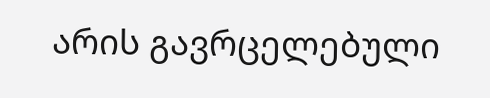არის გავრცელებული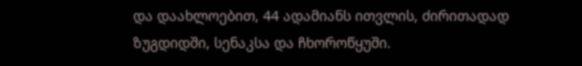და დაახლოებით, 44 ადამიანს ითვლის, ძირითადად ზუგდიდში, სენაკსა და ჩხოროწყუში.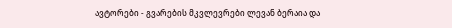ავტორები - გვარების მკვლევრები ლევან ბერაია და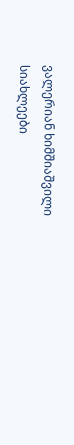ვალერიან ხიმშიაშვილი
სიახლეები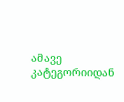ამავე კატეგორიიდან